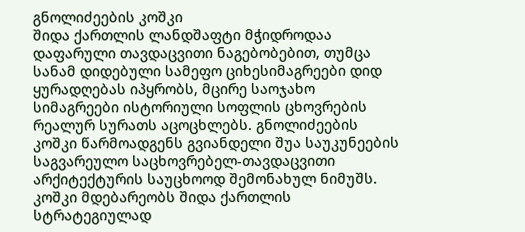გნოლიძეების კოშკი
შიდა ქართლის ლანდშაფტი მჭიდროდაა დაფარული თავდაცვითი ნაგებობებით, თუმცა სანამ დიდებული სამეფო ციხესიმაგრეები დიდ ყურადღებას იპყრობს, მცირე საოჯახო სიმაგრეები ისტორიული სოფლის ცხოვრების რეალურ სურათს აცოცხლებს. გნოლიძეების კოშკი წარმოადგენს გვიანდელი შუა საუკუნეების საგვარეულო საცხოვრებელ-თავდაცვითი არქიტექტურის საუცხოოდ შემონახულ ნიმუშს. კოშკი მდებარეობს შიდა ქართლის სტრატეგიულად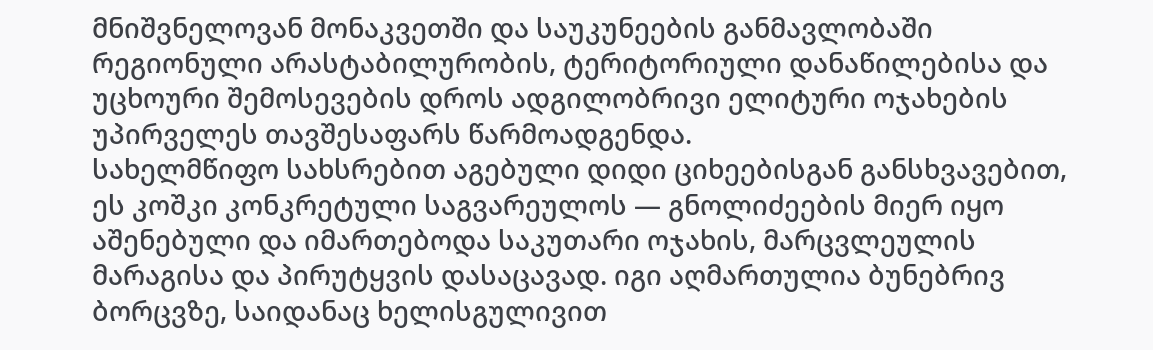მნიშვნელოვან მონაკვეთში და საუკუნეების განმავლობაში რეგიონული არასტაბილურობის, ტერიტორიული დანაწილებისა და უცხოური შემოსევების დროს ადგილობრივი ელიტური ოჯახების უპირველეს თავშესაფარს წარმოადგენდა.
სახელმწიფო სახსრებით აგებული დიდი ციხეებისგან განსხვავებით, ეს კოშკი კონკრეტული საგვარეულოს — გნოლიძეების მიერ იყო აშენებული და იმართებოდა საკუთარი ოჯახის, მარცვლეულის მარაგისა და პირუტყვის დასაცავად. იგი აღმართულია ბუნებრივ ბორცვზე, საიდანაც ხელისგულივით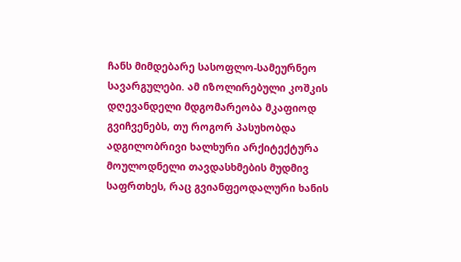ჩანს მიმდებარე სასოფლო-სამეურნეო სავარგულები. ამ იზოლირებული კოშკის დღევანდელი მდგომარეობა მკაფიოდ გვიჩვენებს, თუ როგორ პასუხობდა ადგილობრივი ხალხური არქიტექტურა მოულოდნელი თავდასხმების მუდმივ საფრთხეს, რაც გვიანფეოდალური ხანის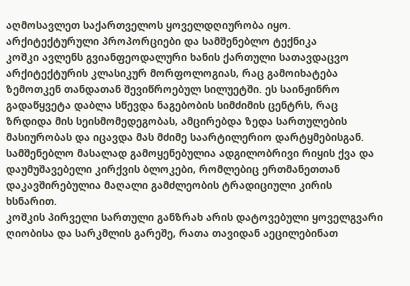აღმოსავლეთ საქართველოს ყოველდღიურობა იყო.
არქიტექტურული პროპორციები და სამშენებლო ტექნიკა
კოშკი ავლენს გვიანფეოდალური ხანის ქართული სათავდაცვო არქიტექტურის კლასიკურ მორფოლოგიას, რაც გამოიხატება ზემოთკენ თანდათან შევიწროებულ სილუეტში. ეს საინჟინრო გადაწყვეტა დაბლა სწევდა ნაგებობის სიმძიმის ცენტრს, რაც ზრდიდა მის სეისმომედეგობას, ამცირებდა ზედა სართულების მასიურობას და იცავდა მას მძიმე საარტილერიო დარტყმებისგან. სამშენებლო მასალად გამოყენებულია ადგილობრივი რიყის ქვა და დაუმუშავებელი კირქვის ბლოკები, რომლებიც ერთმანეთთან დაკავშირებულია მაღალი გამძლეობის ტრადიციული კირის ხსნარით.
კოშკის პირველი სართული განზრახ არის დატოვებული ყოველგვარი ღიობისა და სარკმლის გარეშე, რათა თავიდან აეცილებინათ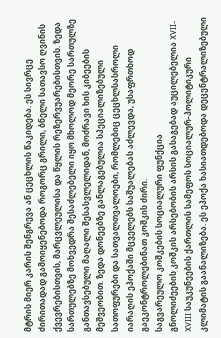მტრის მიერ კარის შენგრევა ან ცეცხლის წაკიდება. ეს სივრცე ძირითადად გამოიყენებოდა როგორც გრილი, ბნელი სათავსო ღვინის ქვევრებისთვის, მარცვლეულისა და წყლის რეზერვუარებისთვის. ზედა სართულებზე მოხვედრა შესაძლებელი იყო მხოლოდ მეორე სართულზე განთავსებული მაღალი შესასვლელიდან, მოძრავი ხის კიბეების მეშვეობით. ზედა დონეებზე განლაგებულია სპეციალიზებული სათოფურები და სათვალთვალოები, რომლებიც ცეცხლსასროლი იარაღის ეპოქაში მცველებს საშუალებას აძლევდა, უსაფრთხოდ გაეკონტროლებინათ კოშკის ძირი.
საგვარეულო კოშკების სოციალური ფუნქცია
გნოლიძეების კოშკის არსებობის არსის გასაგებად აუცილებელია XVII-XVIII საუკუნეების ქართლის სამეფოს სოციალურ-პოლიტიკური კლიმატის გაანალიზება. ეს ეპოქა ხასიათდებოდა დეცენტრალიზებული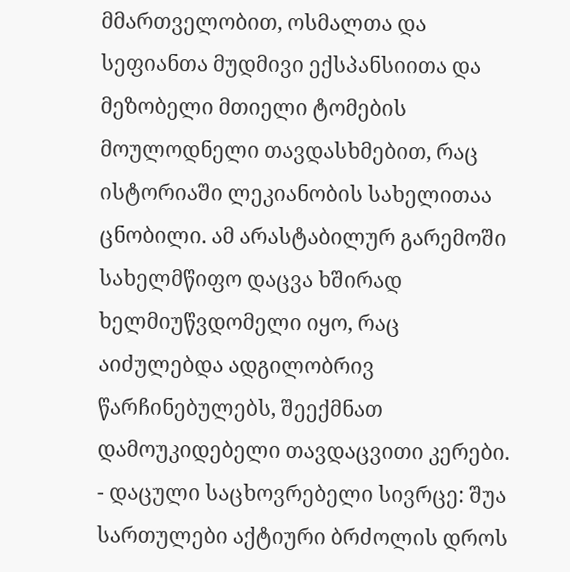მმართველობით, ოსმალთა და სეფიანთა მუდმივი ექსპანსიითა და მეზობელი მთიელი ტომების მოულოდნელი თავდასხმებით, რაც ისტორიაში ლეკიანობის სახელითაა ცნობილი. ამ არასტაბილურ გარემოში სახელმწიფო დაცვა ხშირად ხელმიუწვდომელი იყო, რაც აიძულებდა ადგილობრივ წარჩინებულებს, შეექმნათ დამოუკიდებელი თავდაცვითი კერები.
- დაცული საცხოვრებელი სივრცე: შუა სართულები აქტიური ბრძოლის დროს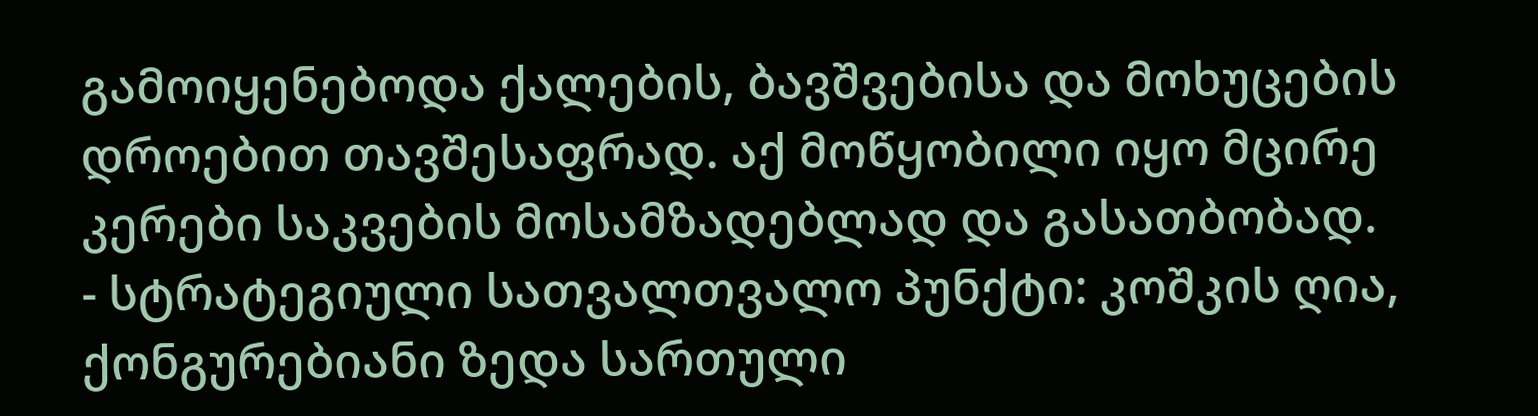გამოიყენებოდა ქალების, ბავშვებისა და მოხუცების დროებით თავშესაფრად. აქ მოწყობილი იყო მცირე კერები საკვების მოსამზადებლად და გასათბობად.
- სტრატეგიული სათვალთვალო პუნქტი: კოშკის ღია, ქონგურებიანი ზედა სართული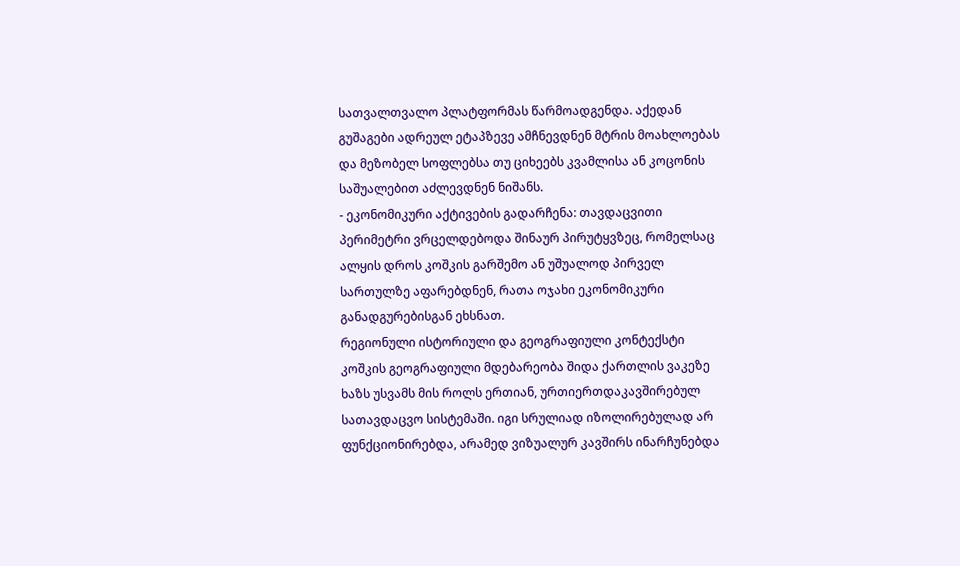სათვალთვალო პლატფორმას წარმოადგენდა. აქედან გუშაგები ადრეულ ეტაპზევე ამჩნევდნენ მტრის მოახლოებას და მეზობელ სოფლებსა თუ ციხეებს კვამლისა ან კოცონის საშუალებით აძლევდნენ ნიშანს.
- ეკონომიკური აქტივების გადარჩენა: თავდაცვითი პერიმეტრი ვრცელდებოდა შინაურ პირუტყვზეც, რომელსაც ალყის დროს კოშკის გარშემო ან უშუალოდ პირველ სართულზე აფარებდნენ, რათა ოჯახი ეკონომიკური განადგურებისგან ეხსნათ.
რეგიონული ისტორიული და გეოგრაფიული კონტექსტი
კოშკის გეოგრაფიული მდებარეობა შიდა ქართლის ვაკეზე ხაზს უსვამს მის როლს ერთიან, ურთიერთდაკავშირებულ სათავდაცვო სისტემაში. იგი სრულიად იზოლირებულად არ ფუნქციონირებდა, არამედ ვიზუალურ კავშირს ინარჩუნებდა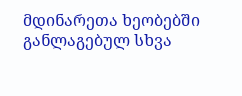მდინარეთა ხეობებში განლაგებულ სხვა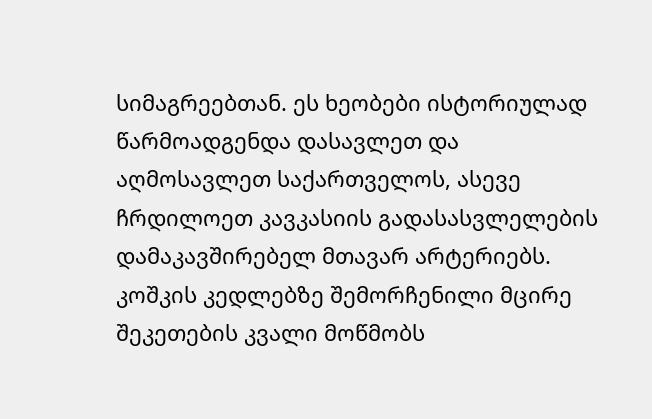სიმაგრეებთან. ეს ხეობები ისტორიულად წარმოადგენდა დასავლეთ და აღმოსავლეთ საქართველოს, ასევე ჩრდილოეთ კავკასიის გადასასვლელების დამაკავშირებელ მთავარ არტერიებს.
კოშკის კედლებზე შემორჩენილი მცირე შეკეთების კვალი მოწმობს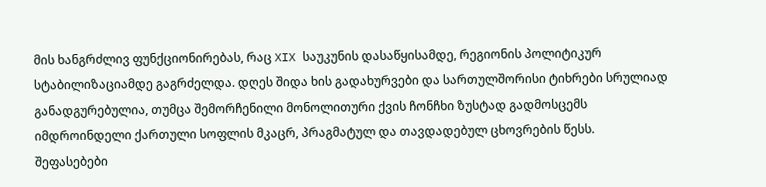მის ხანგრძლივ ფუნქციონირებას, რაც XIX საუკუნის დასაწყისამდე, რეგიონის პოლიტიკურ სტაბილიზაციამდე გაგრძელდა. დღეს შიდა ხის გადახურვები და სართულშორისი ტიხრები სრულიად განადგურებულია, თუმცა შემორჩენილი მონოლითური ქვის ჩონჩხი ზუსტად გადმოსცემს იმდროინდელი ქართული სოფლის მკაცრ, პრაგმატულ და თავდადებულ ცხოვრების წესს.
შეფასებები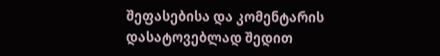შეფასებისა და კომენტარის დასატოვებლად შედით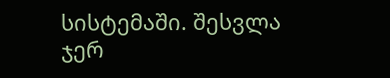სისტემაში. შესვლა
ჯერ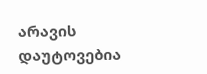არავის დაუტოვებია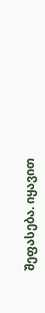შეფასება. იყავით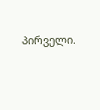პირველი.